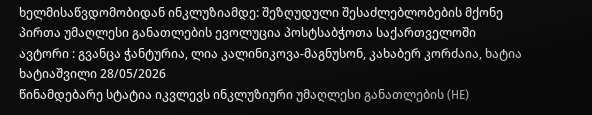ხელმისაწვდომობიდან ინკლუზიამდე: შეზღუდული შესაძლებლობების მქონე პირთა უმაღლესი განათლების ევოლუცია პოსტსაბჭოთა საქართველოში
ავტორი : გვანცა ჭანტურია, ლია კალინიკოვა-მაგნუსონ, კახაბერ კორძაია, ხატია ხატიაშვილი 28/05/2026
წინამდებარე სტატია იკვლევს ინკლუზიური უმაღლესი განათლების (HE)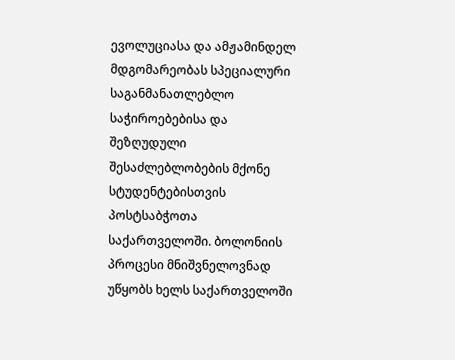ევოლუციასა და ამჟამინდელ მდგომარეობას სპეციალური საგანმანათლებლო საჭიროებებისა და შეზღუდული შესაძლებლობების მქონე სტუდენტებისთვის პოსტსაბჭოთა საქართველოში. ბოლონიის პროცესი მნიშვნელოვნად უწყობს ხელს საქართველოში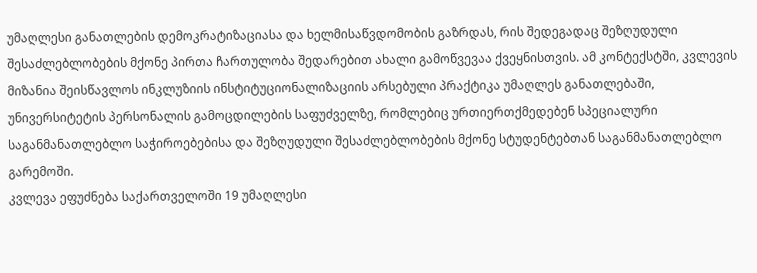უმაღლესი განათლების დემოკრატიზაციასა და ხელმისაწვდომობის გაზრდას, რის შედეგადაც შეზღუდული შესაძლებლობების მქონე პირთა ჩართულობა შედარებით ახალი გამოწვევაა ქვეყნისთვის. ამ კონტექსტში, კვლევის მიზანია შეისწავლოს ინკლუზიის ინსტიტუციონალიზაციის არსებული პრაქტიკა უმაღლეს განათლებაში, უნივერსიტეტის პერსონალის გამოცდილების საფუძველზე, რომლებიც ურთიერთქმედებენ სპეციალური საგანმანათლებლო საჭიროებებისა და შეზღუდული შესაძლებლობების მქონე სტუდენტებთან საგანმანათლებლო გარემოში.
კვლევა ეფუძნება საქართველოში 19 უმაღლესი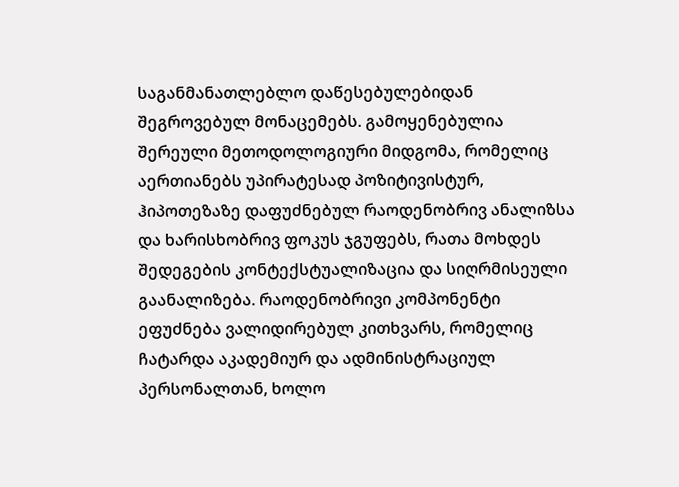საგანმანათლებლო დაწესებულებიდან შეგროვებულ მონაცემებს. გამოყენებულია შერეული მეთოდოლოგიური მიდგომა, რომელიც აერთიანებს უპირატესად პოზიტივისტურ, ჰიპოთეზაზე დაფუძნებულ რაოდენობრივ ანალიზსა და ხარისხობრივ ფოკუს ჯგუფებს, რათა მოხდეს შედეგების კონტექსტუალიზაცია და სიღრმისეული გაანალიზება. რაოდენობრივი კომპონენტი ეფუძნება ვალიდირებულ კითხვარს, რომელიც ჩატარდა აკადემიურ და ადმინისტრაციულ პერსონალთან, ხოლო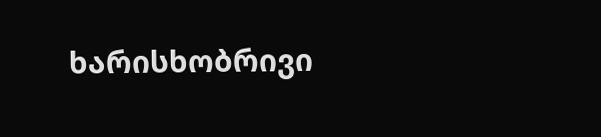ხარისხობრივი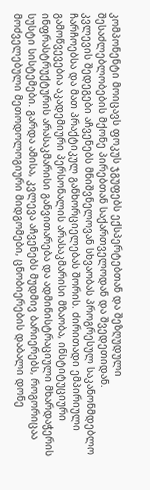კომპონენტი მოიცავს ფოკუს ჯგუფებს ექსპერტებთან და შეზღუდული შესაძლებლობების მქონე პირებთან საქართველოდან და შვედეთიდან.
კვლევის შედეგები აჩვენებს მნიშვნელოვან სხვაობას პროგრესულ საკანონმდებლო ჩარჩოებსა და მათ პრაქტიკულ განხორციელებას შორის. ძირითადი ემპირიული გამოწვევებია აკადემიური პერსონალის არასაკმარისი მზაობა, ინსტიტუციური ინფრასტრუქტურის არასაკმარისი განვითარება და ადმინისტრაციული მხარდაჭერის სუსტი სისტემები. გარდა ამისა, კვლევა აჩვენებს მუდმივ ბარიერებს, როგორიცაა მოძველებული მეთოდოლოგიური მიდგომები, ცნობიერების დაბალი დონე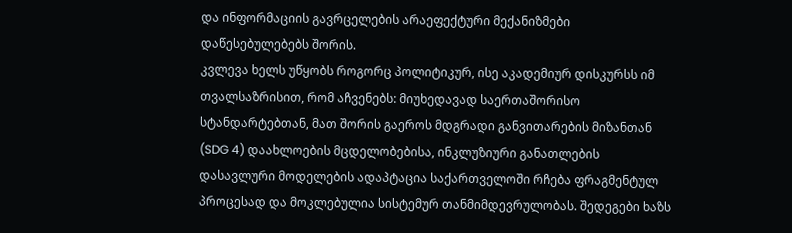და ინფორმაციის გავრცელების არაეფექტური მექანიზმები დაწესებულებებს შორის.
კვლევა ხელს უწყობს როგორც პოლიტიკურ, ისე აკადემიურ დისკურსს იმ თვალსაზრისით, რომ აჩვენებს: მიუხედავად საერთაშორისო სტანდარტებთან, მათ შორის გაეროს მდგრადი განვითარების მიზანთან (SDG 4) დაახლოების მცდელობებისა, ინკლუზიური განათლების დასავლური მოდელების ადაპტაცია საქართველოში რჩება ფრაგმენტულ პროცესად და მოკლებულია სისტემურ თანმიმდევრულობას. შედეგები ხაზს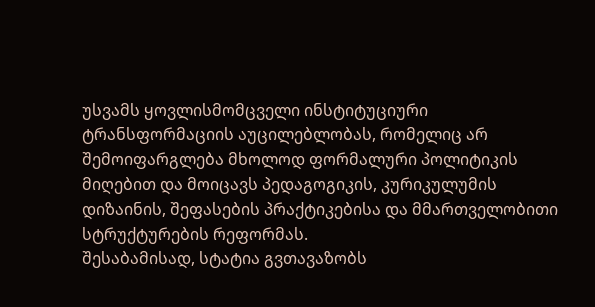უსვამს ყოვლისმომცველი ინსტიტუციური ტრანსფორმაციის აუცილებლობას, რომელიც არ შემოიფარგლება მხოლოდ ფორმალური პოლიტიკის მიღებით და მოიცავს პედაგოგიკის, კურიკულუმის დიზაინის, შეფასების პრაქტიკებისა და მმართველობითი სტრუქტურების რეფორმას.
შესაბამისად, სტატია გვთავაზობს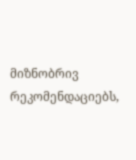მიზნობრივ რეკომენდაციებს,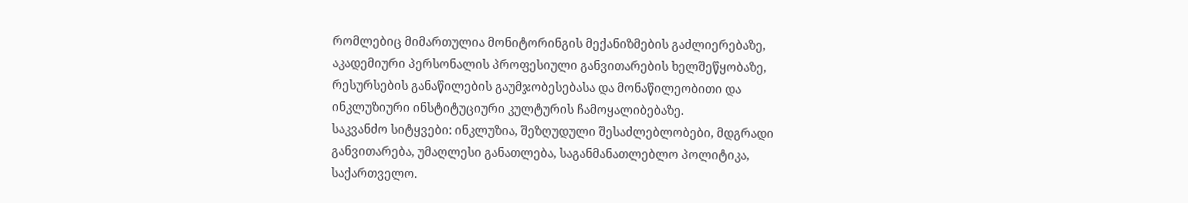რომლებიც მიმართულია მონიტორინგის მექანიზმების გაძლიერებაზე, აკადემიური პერსონალის პროფესიული განვითარების ხელშეწყობაზე, რესურსების განაწილების გაუმჯობესებასა და მონაწილეობითი და ინკლუზიური ინსტიტუციური კულტურის ჩამოყალიბებაზე.
საკვანძო სიტყვები: ინკლუზია, შეზღუდული შესაძლებლობები, მდგრადი განვითარება, უმაღლესი განათლება, საგანმანათლებლო პოლიტიკა, საქართველო.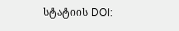სტატიის DOI: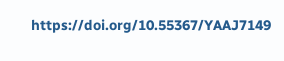https://doi.org/10.55367/YAAJ7149